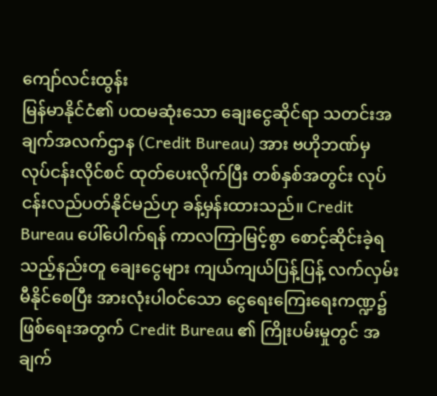ကျော်လင်းထွန်း
မြန်မာနိုင်ငံ၏ ပထမဆုံးသော ချေးငွေဆိုင်ရာ သတင်းအချက်အလက်ဌာန (Credit Bureau) အား ဗဟိုဘဏ်မှ လုပ်ငန်းလိုင်စင် ထုတ်ပေးလိုက်ပြီး တစ်နှစ်အတွင်း လုပ်ငန်းလည်ပတ်နိုင်မည်ဟု ခန့်မှန်းထားသည်။ Credit Bureau ပေါ်ပေါက်ရန် ကာလကြာမြင့်စွာ စောင့်ဆိုင်းခဲ့ရသည့်နည်းတူ ချေးငွေများ ကျယ်ကျယ်ပြန့်ပြန့် လက်လှမ်းမီနိုင်စေပြီး အားလုံးပါဝင်သော ငွေရေးကြေးရေးကဏ္ဍ၌ ဖြစ်ရေးအတွက် Credit Bureau ၏ ကြိုးပမ်းမှုတွင် အချက်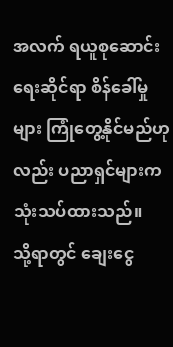အလက် ရယူစုဆောင်းရေးဆိုင်ရာ စိန်ခေါ်မှုများ ကြုံတွေ့နိုင်မည်ဟုလည်း ပညာရှင်များက သုံးသပ်ထားသည်။
သို့ရာတွင် ချေးငွေ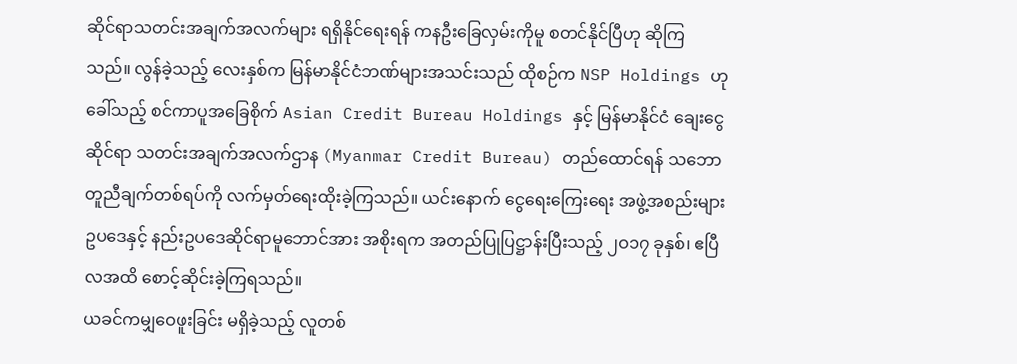ဆိုင်ရာသတင်းအချက်အလက်များ ရရှိနိုင်ရေးရန် ကနဦးခြေလှမ်းကိုမူ စတင်နိုင်ပြီဟု ဆိုကြသည်။ လွန်ခဲ့သည့် လေးနှစ်က မြန်မာနိုင်ငံဘဏ်များအသင်းသည် ထိုစဉ်က NSP Holdings ဟု ခေါ်သည့် စင်ကာပူအခြေစိုက် Asian Credit Bureau Holdings နှင့် မြန်မာနိုင်ငံ ချေးငွေဆိုင်ရာ သတင်းအချက်အလက်ဌာန (Myanmar Credit Bureau) တည်ထောင်ရန် သဘောတူညီချက်တစ်ရပ်ကို လက်မှတ်ရေးထိုးခဲ့ကြသည်။ ယင်းနောက် ငွေရေးကြေးရေး အဖွဲ့အစည်းများ ဥပဒေနှင့် နည်းဥပဒေဆိုင်ရာမူဘောင်အား အစိုးရက အတည်ပြုပြဋ္ဌာန်းပြီးသည့် ၂ဝ၁၇ ခုနှစ်၊ ဧပြီလအထိ စောင့်ဆိုင်းခဲ့ကြရသည်။
ယခင်ကမျှဝေဖူးခြင်း မရှိခဲ့သည့် လူတစ်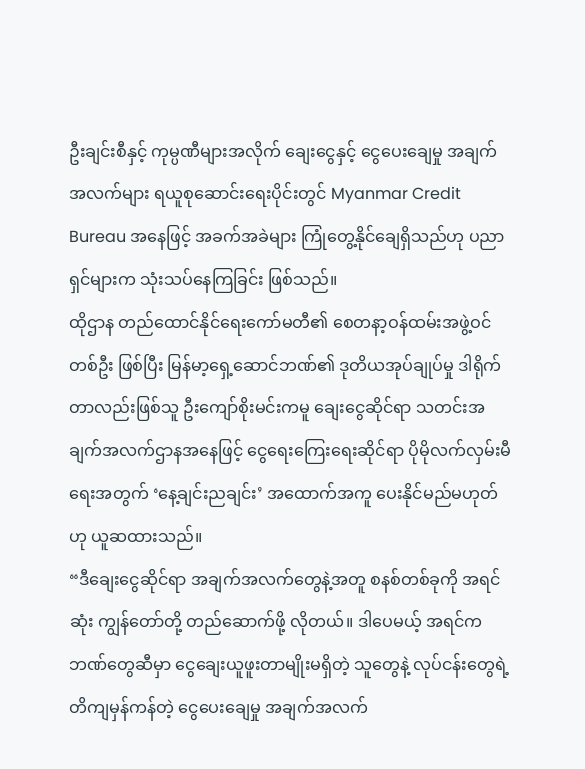ဦးချင်းစီနှင့် ကုမ္ပဏီများအလိုက် ချေးငွေနှင့် ငွေပေးချေမှု အချက်အလက်များ ရယူစုဆောင်းရေးပိုင်းတွင် Myanmar Credit Bureau အနေဖြင့် အခက်အခဲများ ကြုံတွေ့နိုင်ချေရှိသည်ဟု ပညာရှင်များက သုံးသပ်နေကြခြင်း ဖြစ်သည်။
ထိုဌာန တည်ထောင်နိုင်ရေးကော်မတီ၏ စေတနာ့ဝန်ထမ်းအဖွဲ့ဝင်တစ်ဦး ဖြစ်ပြီး မြန်မာ့ရှေ့ဆောင်ဘဏ်၏ ဒုတိယအုပ်ချုပ်မှု ဒါရိုက်တာလည်းဖြစ်သူ ဦးကျော်စိုးမင်းကမူ ချေးငွေဆိုင်ရာ သတင်းအချက်အလက်ဌာနအနေဖြင့် ငွေရေးကြေးရေးဆိုင်ရာ ပိုမိုလက်လှမ်းမီရေးအတွက် ‘နေ့ချင်းညချင်း’ အထောက်အကူ ပေးနိုင်မည်မဟုတ်ဟု ယူဆထားသည်။
“ဒီချေးငွေဆိုင်ရာ အချက်အလက်တွေနဲ့အတူ စနစ်တစ်ခုကို အရင်ဆုံး ကျွန်တော်တို့ တည်ဆောက်ဖို့ လိုတယ်။ ဒါပေမယ့် အရင်က ဘဏ်တွေဆီမှာ ငွေချေးယူဖူးတာမျိုးမရှိတဲ့ သူတွေနဲ့ လုပ်ငန်းတွေရဲ့ တိကျမှန်ကန်တဲ့ ငွေပေးချေမှု အချက်အလက်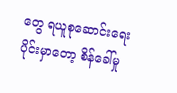တွေ ရယူစုဆောင်းရေးပိုင်းမှာတော့ စိန်ခေါ်မှု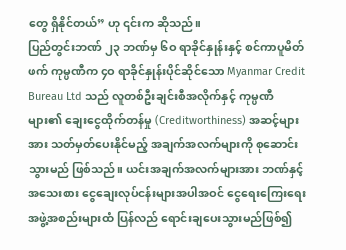တွေ ရှိနိုင်တယ်” ဟု ၎င်းက ဆိုသည်။
ပြည်တွင်းဘဏ် ၂၃ ဘဏ်မှ ၆ဝ ရာခိုင်နှုန်းနှင့် စင်ကာပူမိတ်ဖက် ကုမ္ပဏီက ၄ဝ ရာခိုင်နှုန်းပိုင်ဆိုင်သော Myanmar Credit Bureau Ltd သည် လူတစ်ဦးချင်းစီအလိုက်နှင့် ကုမ္ပဏီများ၏ ချေးငွေထိုက်တန်မှု (Creditworthiness) အဆင့်များအား သတ်မှတ်ပေးနိုင်မည့် အချက်အလက်များကို စုဆောင်းသွားမည် ဖြစ်သည်။ ယင်းအချက်အလက်များအား ဘဏ်နှင့် အသေးစား ငွေချေးလုပ်ငန်းများအပါအဝင် ငွေရေးကြေးရေးအဖွဲ့အစည်းများထံ ပြန်လည် ရောင်းချပေးသွားမည်ဖြစ်၍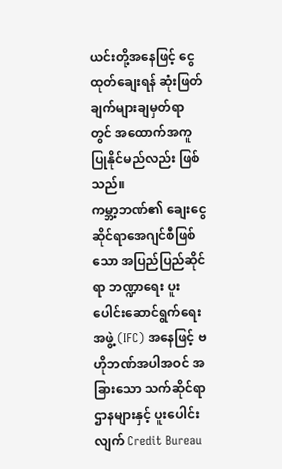ယင်းတို့အနေဖြင့် ငွေထုတ်ချေးရန် ဆုံးဖြတ်ချက်များချမှတ်ရာတွင် အထောက်အကူ ပြုနိုင်မည်လည်း ဖြစ်သည်။
ကမ္ဘာ့ဘဏ်၏ ချေးငွေဆိုင်ရာအေဂျင်စီဖြစ်သော အပြည်ပြည်ဆိုင်ရာ ဘဏ္ဍာရေး ပူးပေါင်းဆောင်ရွက်ရေးအဖွဲ့ (IFC) အနေဖြင့် ဗဟိုဘဏ်အပါအဝင် အခြားသော သက်ဆိုင်ရာဌာနများနှင့် ပူးပေါင်းလျက် Credit Bureau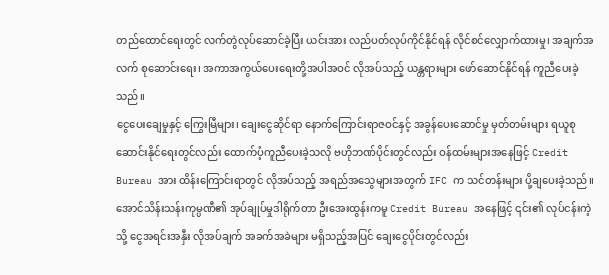တည်ထောင်ရေးတွင် လက်တွဲလုပ်ဆောင်ခဲ့ပြီး ယင်းအား လည်ပတ်လုပ်ကိုင်နိုင်ရန် လိုင်စင်လျှောက်ထားမှု၊ အချက်အလက် စုဆောင်းရေး၊ အကာအကွယ်ပေးရေးတို့အပါအဝင် လိုအပ်သည့် ယန္တရားများ ဖော်ဆောင်နိုင်ရန် ကူညီပေးခဲ့သည်။
ငွေပေးချေမှုနှင့် ကြွေးမြီများ၊ ချေးငွေဆိုင်ရာ နောက်ကြောင်းရာဇဝင်နှင့် အခွန်ပေးဆောင်မှု မှတ်တမ်းများ ရယူစုဆောင်းနိုင်ရေးတွင်လည်း ထောက်ပံ့ကူညီပေးခဲ့သလို ဗဟိုဘဏ်ပိုင်းတွင်လည်း ဝန်ထမ်းများအနေဖြင့် Credit Bureau အား ထိန်းကြောင်းရာတွင် လိုအပ်သည့် အရည်အသွေများအတွက် IFC က သင်တန်းများ ပို့ချပေးခဲ့သည်။
အောင်သိန်းသန်းကုမ္ပဏီ၏ အုပ်ချုပ်မှုဒါရိုက်တာ ဦးအေးထွန်းကမူ Credit Bureau အနေဖြင့် ၎င်း၏ လုပ်ငန်းကဲ့သို့ ငွေအရင်းအနှီး လိုအပ်ချက် အခက်အခဲများ မရှိသည့်အပြင် ချေးငွေပိုင်းတွင်လည်း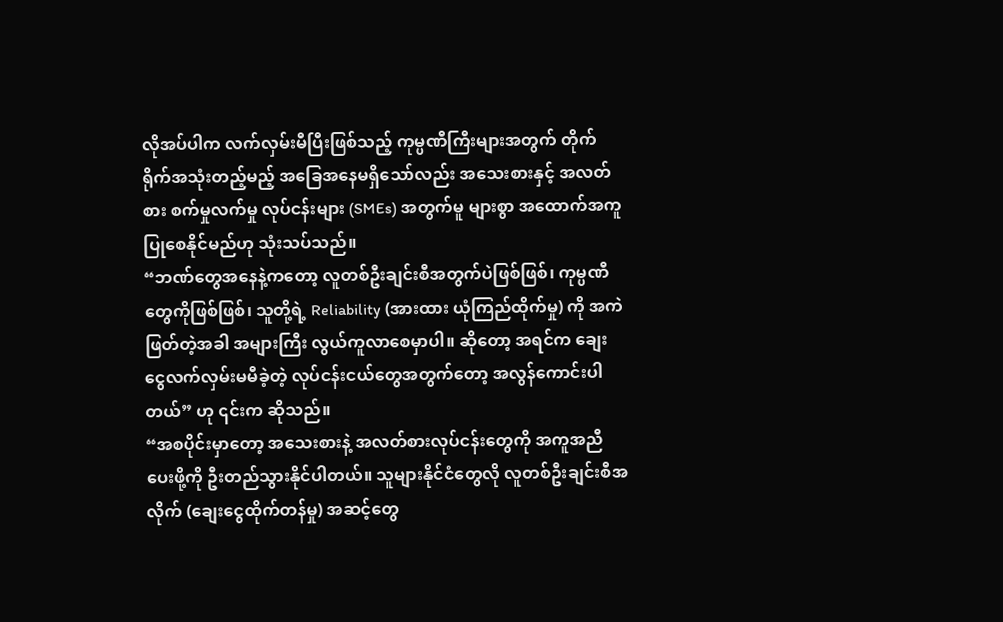လိုအပ်ပါက လက်လှမ်းမီပြီးဖြစ်သည့် ကုမ္ပဏီကြီးများအတွက် တိုက်ရိုက်အသုံးတည့်မည့် အခြေအနေမရှိသော်လည်း အသေးစားနှင့် အလတ်စား စက်မှုလက်မှု လုပ်ငန်းများ (SMEs) အတွက်မူ များစွာ အထောက်အကူ ပြုစေနိုင်မည်ဟု သုံးသပ်သည်။
“ဘဏ်တွေအနေနဲ့ကတော့ လူတစ်ဦးချင်းစီအတွက်ပဲဖြစ်ဖြစ်၊ ကုမ္ပဏီတွေကိုဖြစ်ဖြစ်၊ သူတို့ရဲ့ Reliability (အားထား ယုံကြည်ထိုက်မှု) ကို အကဲဖြတ်တဲ့အခါ အများကြီး လွယ်ကူလာစေမှာပါ။ ဆိုတော့ အရင်က ချေးငွေလက်လှမ်းမမီခဲ့တဲ့ လုပ်ငန်းငယ်တွေအတွက်တော့ အလွန်ကောင်းပါတယ်” ဟု ၎င်းက ဆိုသည်။
“အစပိုင်းမှာတော့ အသေးစားနဲ့ အလတ်စားလုပ်ငန်းတွေကို အကူအညီပေးဖို့ကို ဦးတည်သွားနိုင်ပါတယ်။ သူများနိုင်ငံတွေလို လူတစ်ဦးချင်းစီအလိုက် (ချေးငွေထိုက်တန်မှု) အဆင့်တွေ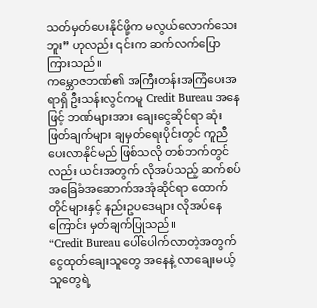သတ်မှတ်ပေးနိုင်ဖို့က မလွယ်လောက်သေးဘူး” ဟုလည်း ၎င်းက ဆက်လက်ပြောကြားသည်။
ကမ္ဘောဇဘဏ်၏ အကြီးတန်းအကြံပေးအရာရှိ ဦးသန်းလွင်ကမူ Credit Bureau အနေဖြင့် ဘဏ်များအား ချေးငွေဆိုင်ရာ ဆုံးဖြတ်ချက်များ ချမှတ်ရေးပိုင်းတွင် ကူညီပေးလာနိုင်မည် ဖြစ်သလို တစ်ဘက်တွင်လည်း ယင်းအတွက် လိုအပ်သည့် ဆက်စပ် အခြေခံအဆောက်အအုံဆိုင်ရာ ထောက်တိုင်များနှင့် နည်းဥပဒေများ လိုအပ်နေကြောင်း မှတ်ချက်ပြုသည်။
“Credit Bureau ပေါ်ပေါက်လာတဲ့အတွက် ငွေထုတ်ချေးသူတွေ အနေနဲ့ လာချေးမယ့်သူတွေရဲ့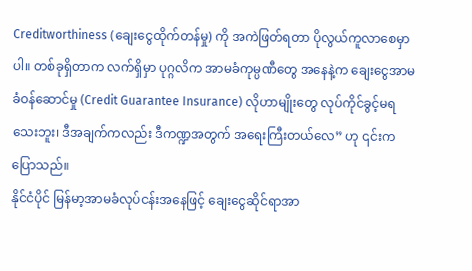Creditworthiness (ချေးငွေထိုက်တန်မှု) ကို အကဲဖြတ်ရတာ ပိုလွယ်ကူလာစေမှာပါ။ တစ်ခုရှိတာက လက်ရှိမှာ ပုဂ္ဂလိက အာမခံကုမ္ပဏီတွေ အနေနဲ့က ချေးငွေအာမခံဝန်ဆောင်မှု (Credit Guarantee Insurance) လိုဟာမျိုးတွေ လုပ်ကိုင်ခွင့်မရသေးဘူး၊ ဒီအချက်ကလည်း ဒီကဏ္ဍအတွက် အရေးကြီးတယ်လေ” ဟု ၎င်းက ပြောသည်။
နိုင်ငံပိုင် မြန်မာ့အာမခံလုပ်ငန်းအနေဖြင့် ချေးငွေဆိုင်ရာအာ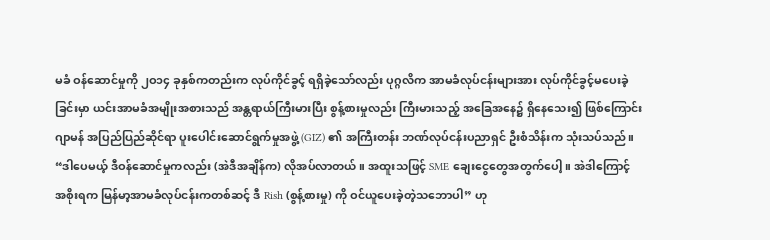မခံ ဝန်ဆောင်မှုကို ၂ဝ၁၄ ခုနှစ်ကတည်းက လုပ်ကိုင်ခွင့် ရရှိခဲ့သော်လည်း ပုဂ္ဂလိက အာမခံလုပ်ငန်းများအား လုပ်ကိုင်ခွင့်မပေးခဲ့ခြင်းမှာ ယင်းအာမခံအမျိုးအစားသည် အန္တရာယ်ကြီးမားပြီး စွန့်စားမှုလည်း ကြီးမားသည့် အခြေအနေ၌ ရှိနေသေး၍ ဖြစ်ကြောင်း ဂျာမန် အပြည်ပြည်ဆိုင်ရာ ပူးပေါင်းဆောင်ရွက်မှုအဖွဲ့ (GIZ) ၏ အကြီးတန်း ဘဏ်လုပ်ငန်းပညာရှင် ဦးစံသိန်းက သုံးသပ်သည်။
“ဒါပေမယ့် ဒီဝန်ဆောင်မှုကလည်း (အဲဒီအချိန်က) လိုအပ်လာတယ်။ အထူးသဖြင့် SME ချေးငွေတွေအတွက်ပေါ့။ အဲဒါကြောင့် အစိုးရက မြန်မာ့အာမခံလုပ်ငန်းကတစ်ဆင့် ဒီ Rish (စွန့်စားမှု) ကို ဝင်ယူပေးခဲ့တဲ့သဘောပါ” ဟု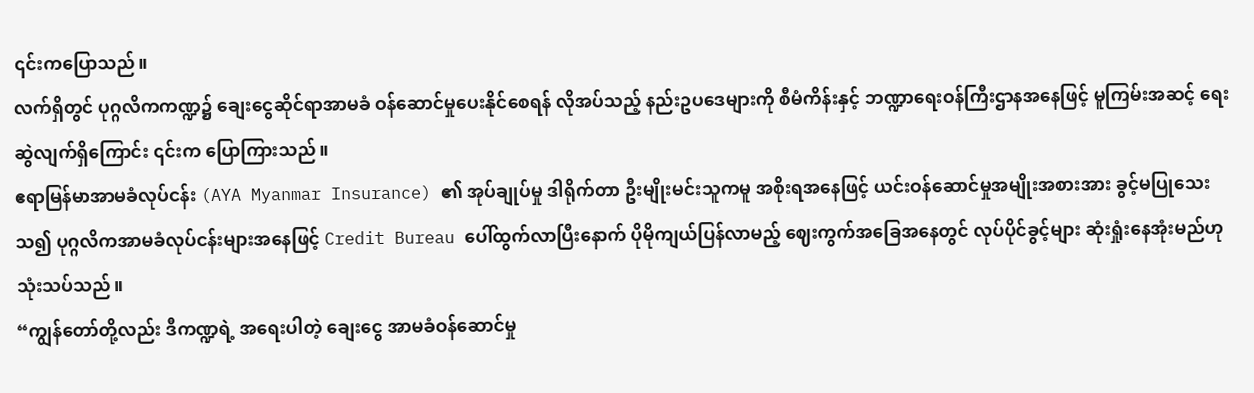၎င်းကပြောသည်။
လက်ရှိတွင် ပုဂ္ဂလိကကဏ္ဍ၌ ချေးငွေဆိုင်ရာအာမခံ ဝန်ဆောင်မှုပေးနိုင်စေရန် လိုအပ်သည့် နည်းဥပဒေများကို စီမံကိန်းနှင့် ဘဏ္ဍာရေးဝန်ကြီးဌာနအနေဖြင့် မူကြမ်းအဆင့် ရေးဆွဲလျက်ရှိကြောင်း ၎င်းက ပြောကြားသည်။
ဧရာမြန်မာအာမခံလုပ်ငန်း (AYA Myanmar Insurance) ၏ အုပ်ချုပ်မှု ဒါရိုက်တာ ဦးမျိုးမင်းသူကမူ အစိုးရအနေဖြင့် ယင်းဝန်ဆောင်မှုအမျိုးအစားအား ခွင့်မပြုသေးသ၍ ပုဂ္ဂလိကအာမခံလုပ်ငန်းများအနေဖြင့် Credit Bureau ပေါ်ထွက်လာပြီးနောက် ပိုမိုကျယ်ပြန်လာမည့် ဈေးကွက်အခြေအနေတွင် လုပ်ပိုင်ခွင့်များ ဆုံးရှုံးနေအုံးမည်ဟု သုံးသပ်သည်။
“ကျွန်တော်တို့လည်း ဒီကဏ္ဍရဲ့ အရေးပါတဲ့ ချေးငွေ အာမခံဝန်ဆောင်မှု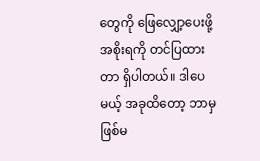တွေကို ဖြေလျှော့ပေးဖို့ အစိုးရကို တင်ပြထားတာ ရှိပါတယ်။ ဒါပေမယ့် အခုထိတော့ ဘာမှဖြစ်မ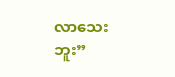လာသေးဘူး”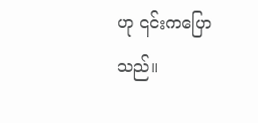ဟု ၎င်းကပြောသည်။